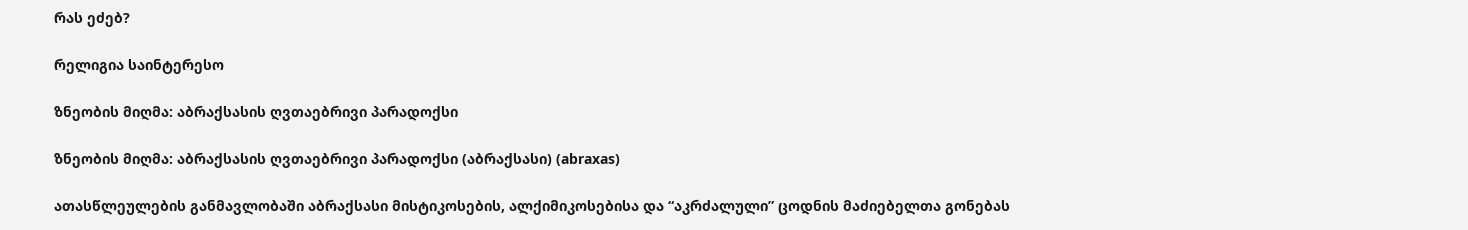რას ეძებ?

რელიგია საინტერესო

ზნეობის მიღმა: აბრაქსასის ღვთაებრივი პარადოქსი

ზნეობის მიღმა: აბრაქსასის ღვთაებრივი პარადოქსი (აბრაქსასი) (abraxas)

ათასწლეულების განმავლობაში აბრაქსასი მისტიკოსების, ალქიმიკოსებისა და “აკრძალული” ცოდნის მაძიებელთა გონებას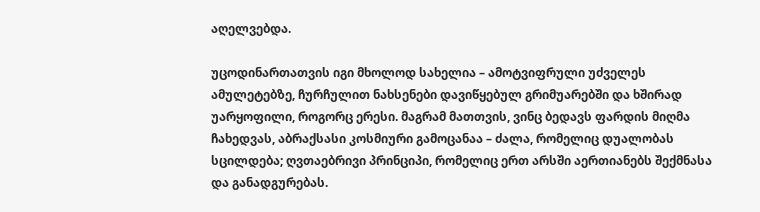აღელვებდა.

უცოდინართათვის იგი მხოლოდ სახელია – ამოტვიფრული უძველეს ამულეტებზე, ჩურჩულით ნახსენები დავიწყებულ გრიმუარებში და ხშირად უარყოფილი, როგორც ერესი. მაგრამ მათთვის, ვინც ბედავს ფარდის მიღმა ჩახედვას, აბრაქსასი კოსმიური გამოცანაა – ძალა, რომელიც დუალობას სცილდება; ღვთაებრივი პრინციპი, რომელიც ერთ არსში აერთიანებს შექმნასა და განადგურებას.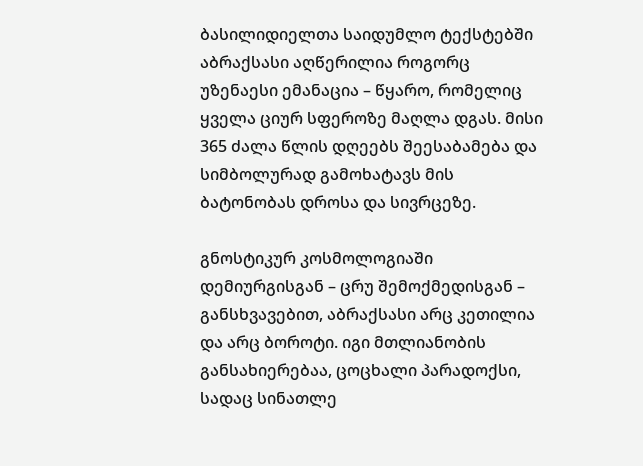ბასილიდიელთა საიდუმლო ტექსტებში აბრაქსასი აღწერილია როგორც უზენაესი ემანაცია – წყარო, რომელიც ყველა ციურ სფეროზე მაღლა დგას. მისი 365 ძალა წლის დღეებს შეესაბამება და სიმბოლურად გამოხატავს მის ბატონობას დროსა და სივრცეზე.

გნოსტიკურ კოსმოლოგიაში დემიურგისგან – ცრუ შემოქმედისგან – განსხვავებით, აბრაქსასი არც კეთილია და არც ბოროტი. იგი მთლიანობის განსახიერებაა, ცოცხალი პარადოქსი, სადაც სინათლე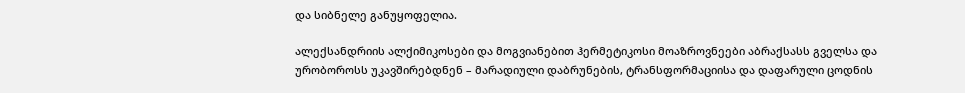და სიბნელე განუყოფელია.

ალექსანდრიის ალქიმიკოსები და მოგვიანებით ჰერმეტიკოსი მოაზროვნეები აბრაქსასს გველსა და ურობოროსს უკავშირებდნენ – მარადიული დაბრუნების, ტრანსფორმაციისა და დაფარული ცოდნის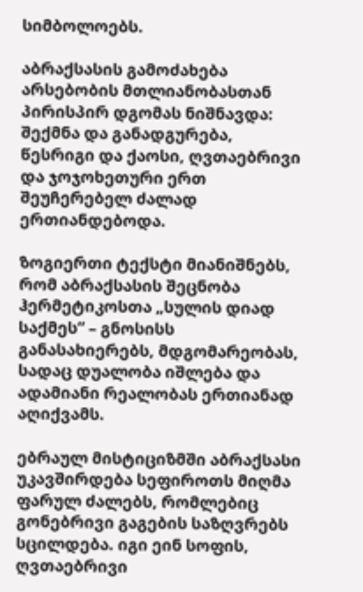სიმბოლოებს.

აბრაქსასის გამოძახება არსებობის მთლიანობასთან პირისპირ დგომას ნიშნავდა: შექმნა და განადგურება, წესრიგი და ქაოსი, ღვთაებრივი და ჯოჯოხეთური ერთ შეუჩერებელ ძალად ერთიანდებოდა.

ზოგიერთი ტექსტი მიანიშნებს, რომ აბრაქსასის შეცნობა ჰერმეტიკოსთა „სულის დიად საქმეს“ – გნოსისს განასახიერებს, მდგომარეობას, სადაც დუალობა იშლება და ადამიანი რეალობას ერთიანად აღიქვამს.

ებრაულ მისტიციზმში აბრაქსასი უკავშირდება სეფიროთს მიღმა ფარულ ძალებს, რომლებიც გონებრივი გაგების საზღვრებს სცილდება. იგი ეინ სოფის, ღვთაებრივი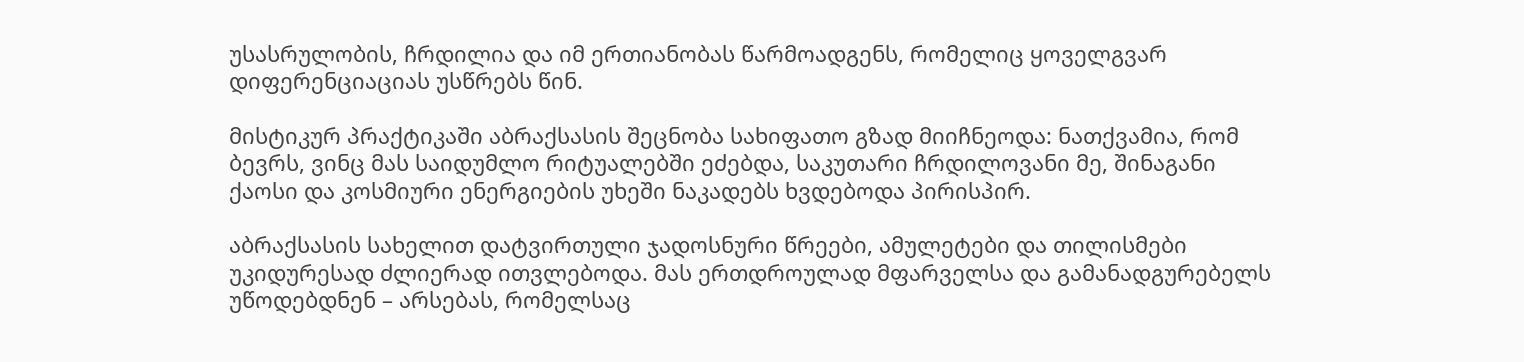უსასრულობის, ჩრდილია და იმ ერთიანობას წარმოადგენს, რომელიც ყოველგვარ დიფერენციაციას უსწრებს წინ.

მისტიკურ პრაქტიკაში აბრაქსასის შეცნობა სახიფათო გზად მიიჩნეოდა: ნათქვამია, რომ ბევრს, ვინც მას საიდუმლო რიტუალებში ეძებდა, საკუთარი ჩრდილოვანი მე, შინაგანი ქაოსი და კოსმიური ენერგიების უხეში ნაკადებს ხვდებოდა პირისპირ.

აბრაქსასის სახელით დატვირთული ჯადოსნური წრეები, ამულეტები და თილისმები უკიდურესად ძლიერად ითვლებოდა. მას ერთდროულად მფარველსა და გამანადგურებელს უწოდებდნენ – არსებას, რომელსაც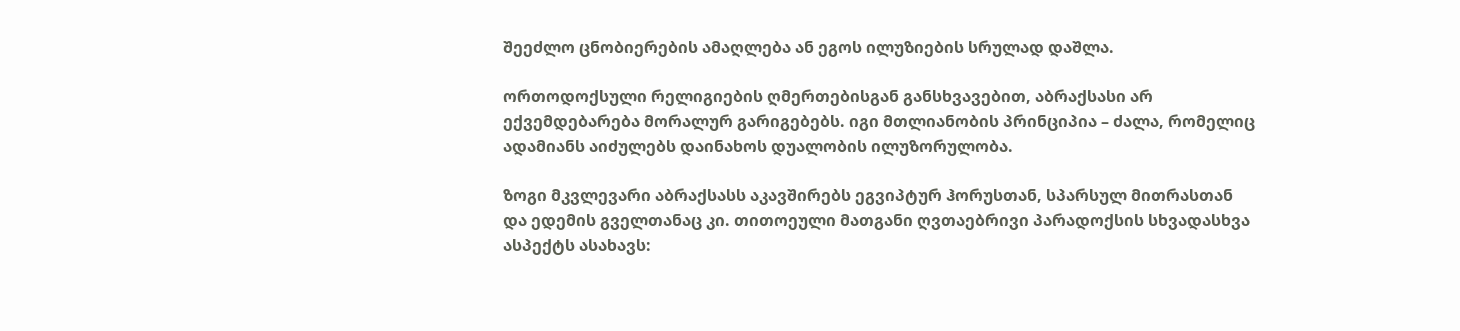შეეძლო ცნობიერების ამაღლება ან ეგოს ილუზიების სრულად დაშლა.

ორთოდოქსული რელიგიების ღმერთებისგან განსხვავებით, აბრაქსასი არ ექვემდებარება მორალურ გარიგებებს. იგი მთლიანობის პრინციპია – ძალა, რომელიც ადამიანს აიძულებს დაინახოს დუალობის ილუზორულობა.

ზოგი მკვლევარი აბრაქსასს აკავშირებს ეგვიპტურ ჰორუსთან, სპარსულ მითრასთან და ედემის გველთანაც კი. თითოეული მათგანი ღვთაებრივი პარადოქსის სხვადასხვა ასპექტს ასახავს: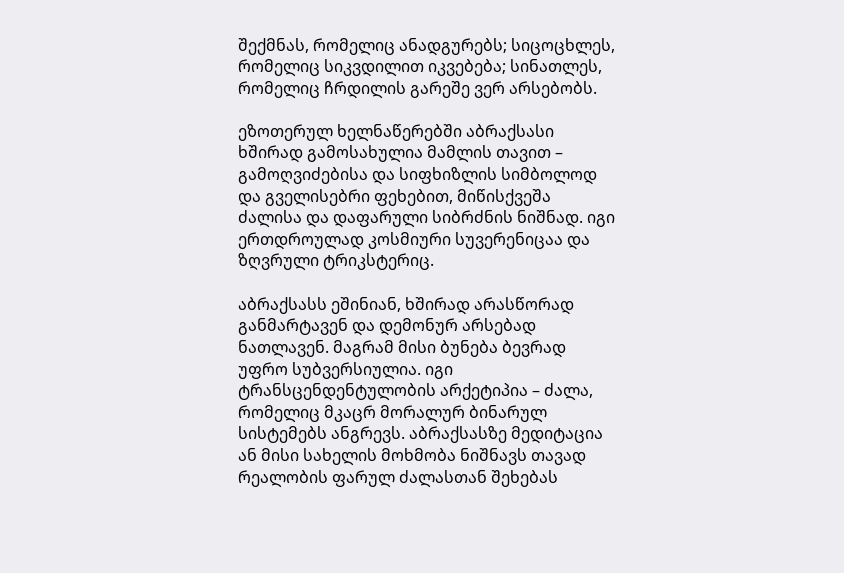შექმნას, რომელიც ანადგურებს; სიცოცხლეს, რომელიც სიკვდილით იკვებება; სინათლეს, რომელიც ჩრდილის გარეშე ვერ არსებობს.

ეზოთერულ ხელნაწერებში აბრაქსასი ხშირად გამოსახულია მამლის თავით – გამოღვიძებისა და სიფხიზლის სიმბოლოდ და გველისებრი ფეხებით, მიწისქვეშა ძალისა და დაფარული სიბრძნის ნიშნად. იგი ერთდროულად კოსმიური სუვერენიცაა და ზღვრული ტრიკსტერიც.

აბრაქსასს ეშინიან, ხშირად არასწორად განმარტავენ და დემონურ არსებად ნათლავენ. მაგრამ მისი ბუნება ბევრად უფრო სუბვერსიულია. იგი ტრანსცენდენტულობის არქეტიპია – ძალა, რომელიც მკაცრ მორალურ ბინარულ სისტემებს ანგრევს. აბრაქსასზე მედიტაცია ან მისი სახელის მოხმობა ნიშნავს თავად რეალობის ფარულ ძალასთან შეხებას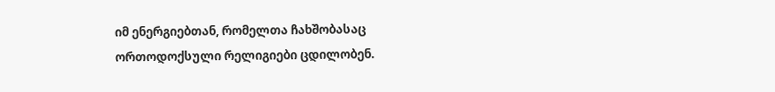იმ ენერგიებთან, რომელთა ჩახშობასაც ორთოდოქსული რელიგიები ცდილობენ.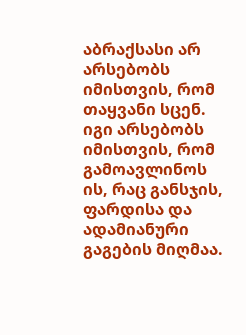აბრაქსასი არ არსებობს იმისთვის, რომ თაყვანი სცენ. იგი არსებობს იმისთვის, რომ გამოავლინოს ის, რაც განსჯის, ფარდისა და ადამიანური გაგების მიღმაა.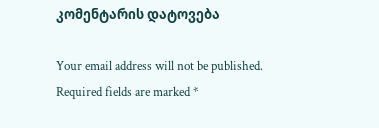კომენტარის დატოვება

Your email address will not be published. Required fields are marked *